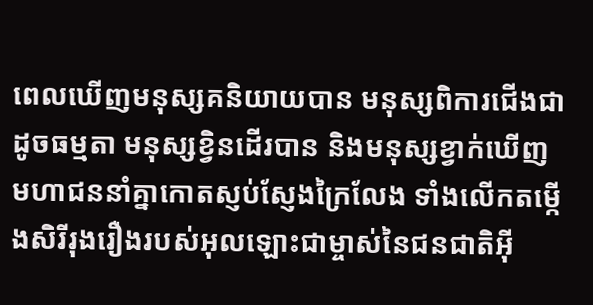ពេលឃើញមនុស្សគនិយាយបាន មនុស្សពិការជើងជាដូចធម្មតា មនុស្សខ្វិនដើរបាន និងមនុស្សខ្វាក់ឃើញ មហាជននាំគ្នាកោតស្ញប់ស្ញែងក្រៃលែង ទាំងលើកតម្កើងសិរីរុងរឿងរបស់អុលឡោះជាម្ចាស់នៃជនជាតិអ៊ី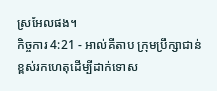ស្រអែលផង។
កិច្ចការ 4:21 - អាល់គីតាប ក្រុមប្រឹក្សាជាន់ខ្ពស់រកហេតុដើម្បីដាក់ទោស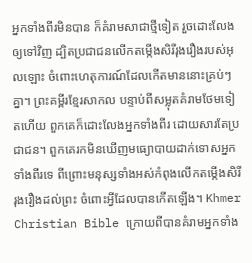អ្នកទាំងពីរមិនបាន ក៏គំរាមសាជាថ្មីទៀត រួចដោះលែងឲ្យទៅវិញ ដ្បិតប្រជាជនលើកតម្កើងសិរីរុងរឿងរបស់អុលឡោះ ចំពោះហេតុការណ៍ដែលកើតមាននោះគ្រប់ៗគ្នា។ ព្រះគម្ពីរខ្មែរសាកល បន្ទាប់ពីសម្លុតគំរាមថែមទៀតហើយ ពួកគេក៏ដោះលែងអ្នកទាំងពីរ ដោយសារតែប្រជាជន។ ពួកគេរកមិនឃើញមធ្យោបាយដាក់ទោសអ្នកទាំងពីរទេ ពីព្រោះមនុស្សទាំងអស់កំពុងលើកតម្កើងសិរីរុងរឿងដល់ព្រះ ចំពោះអ្វីដែលបានកើតឡើង។ Khmer Christian Bible ក្រោយពីបានគំរាមអ្នកទាំង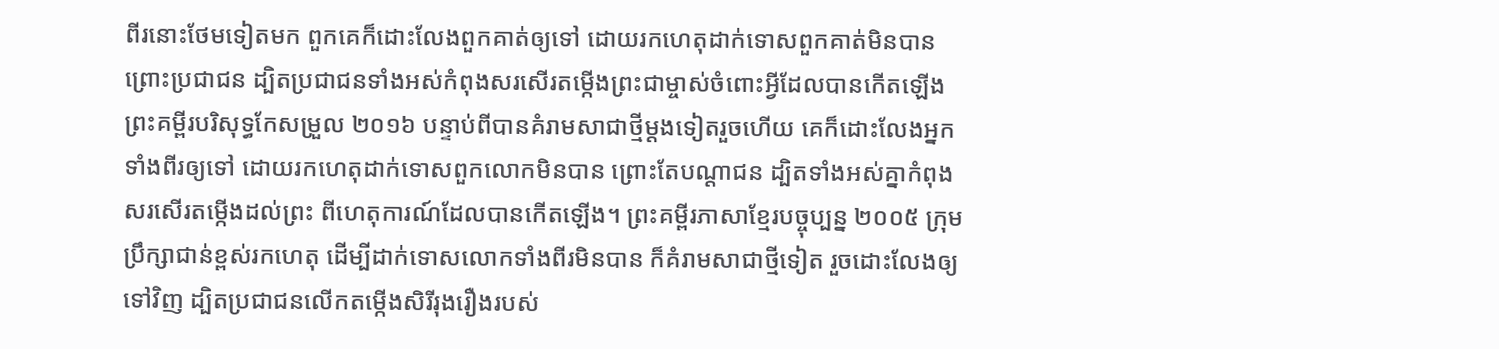ពីរនោះថែមទៀតមក ពួកគេក៏ដោះលែងពួកគាត់ឲ្យទៅ ដោយរកហេតុដាក់ទោសពួកគាត់មិនបាន ព្រោះប្រជាជន ដ្បិតប្រជាជនទាំងអស់កំពុងសរសើរតម្កើងព្រះជាម្ចាស់ចំពោះអ្វីដែលបានកើតឡើង ព្រះគម្ពីរបរិសុទ្ធកែសម្រួល ២០១៦ បន្ទាប់ពីបានគំរាមសាជាថ្មីម្ដងទៀតរួចហើយ គេក៏ដោះលែងអ្នកទាំងពីរឲ្យទៅ ដោយរកហេតុដាក់ទោសពួកលោកមិនបាន ព្រោះតែបណ្ដាជន ដ្បិតទាំងអស់គ្នាកំពុងសរសើរតម្កើងដល់ព្រះ ពីហេតុការណ៍ដែលបានកើតឡើង។ ព្រះគម្ពីរភាសាខ្មែរបច្ចុប្បន្ន ២០០៥ ក្រុមប្រឹក្សាជាន់ខ្ពស់រកហេតុ ដើម្បីដាក់ទោសលោកទាំងពីរមិនបាន ក៏គំរាមសាជាថ្មីទៀត រួចដោះលែងឲ្យទៅវិញ ដ្បិតប្រជាជនលើកតម្កើងសិរីរុងរឿងរបស់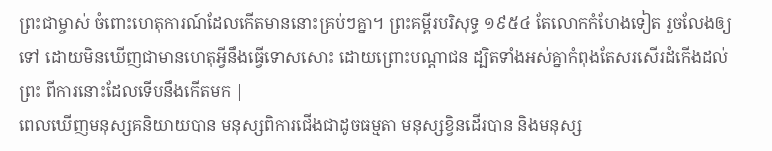ព្រះជាម្ចាស់ ចំពោះហេតុការណ៍ដែលកើតមាននោះគ្រប់ៗគ្នា។ ព្រះគម្ពីរបរិសុទ្ធ ១៩៥៤ តែលោកកំហែងទៀត រួចលែងឲ្យទៅ ដោយមិនឃើញជាមានហេតុអ្វីនឹងធ្វើទោសសោះ ដោយព្រោះបណ្តាជន ដ្បិតទាំងអស់គ្នាកំពុងតែសរសើរដំកើងដល់ព្រះ ពីការនោះដែលទើបនឹងកើតមក |
ពេលឃើញមនុស្សគនិយាយបាន មនុស្សពិការជើងជាដូចធម្មតា មនុស្សខ្វិនដើរបាន និងមនុស្ស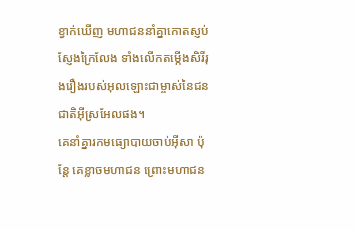ខ្វាក់ឃើញ មហាជននាំគ្នាកោតស្ញប់ស្ញែងក្រៃលែង ទាំងលើកតម្កើងសិរីរុងរឿងរបស់អុលឡោះជាម្ចាស់នៃជនជាតិអ៊ីស្រអែលផង។
គេនាំគ្នារកមធ្យោបាយចាប់អ៊ីសា ប៉ុន្ដែ គេខ្លាចមហាជន ព្រោះមហាជន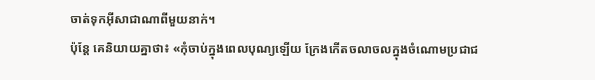ចាត់ទុកអ៊ីសាជាណាពីមួយនាក់។
ប៉ុន្ដែ គេនិយាយគ្នាថា៖ «កុំចាប់ក្នុងពេលបុណ្យឡើយ ក្រែងកើតចលាចលក្នុងចំណោមប្រជាជ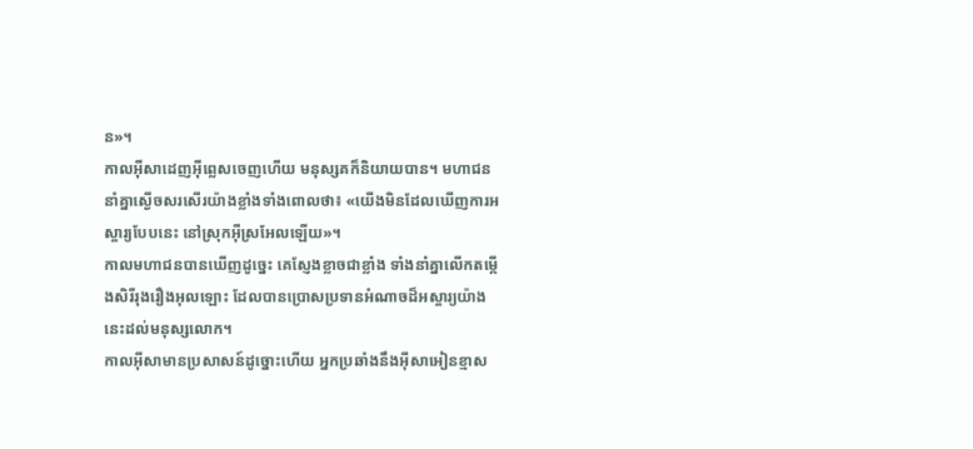ន»។
កាលអ៊ីសាដេញអ៊ីព្លេសចេញហើយ មនុស្សគក៏និយាយបាន។ មហាជននាំគ្នាស្ងើចសរសើរយ៉ាងខ្លាំងទាំងពោលថា៖ «យើងមិនដែលឃើញការអស្ចារ្យបែបនេះ នៅស្រុកអ៊ីស្រអែលឡើយ»។
កាលមហាជនបានឃើញដូច្នេះ គេស្ញែងខ្លាចជាខ្លាំង ទាំងនាំគ្នាលើកតម្កើងសិរីរុងរឿងអុលឡោះ ដែលបានប្រោសប្រទានអំណាចដ៏អស្ចារ្យយ៉ាងនេះដល់មនុស្សលោក។
កាលអ៊ីសាមានប្រសាសន៍ដូច្នោះហើយ អ្នកប្រឆាំងនឹងអ៊ីសាអៀនខ្មាស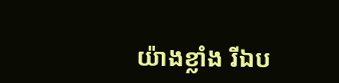យ៉ាងខ្លាំង រីឯប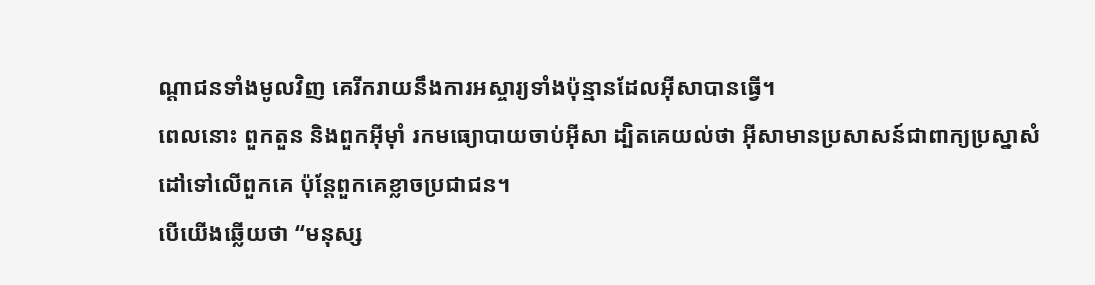ណ្ដាជនទាំងមូលវិញ គេរីករាយនឹងការអស្ចារ្យទាំងប៉ុន្មានដែលអ៊ីសាបានធ្វើ។
ពេលនោះ ពួកតួន និងពួកអ៊ីម៉ាំ រកមធ្យោបាយចាប់អ៊ីសា ដ្បិតគេយល់ថា អ៊ីសាមានប្រសាសន៍ជាពាក្យប្រស្នាសំដៅទៅលើពួកគេ ប៉ុន្តែពួកគេខ្លាចប្រជាជន។
បើយើងឆ្លើយថា “មនុស្ស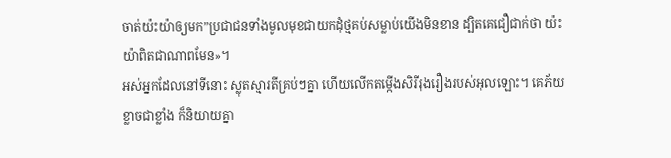ចាត់យ៉ះយ៉ាឲ្យមក”ប្រជាជនទាំងមូលមុខជាយកដុំថ្មគប់សម្លាប់យើងមិនខាន ដ្បិតគេជឿជាក់ថា យ៉ះយ៉ាពិតជាណាពមែន»។
អស់អ្នកដែលនៅទីនោះ ស្លុតស្មារតីគ្រប់ៗគ្នា ហើយលើកតម្កើងសិរីរុងរឿងរបស់អុលឡោះ។ គេភ័យខ្លាចជាខ្លាំង ក៏និយាយគ្នា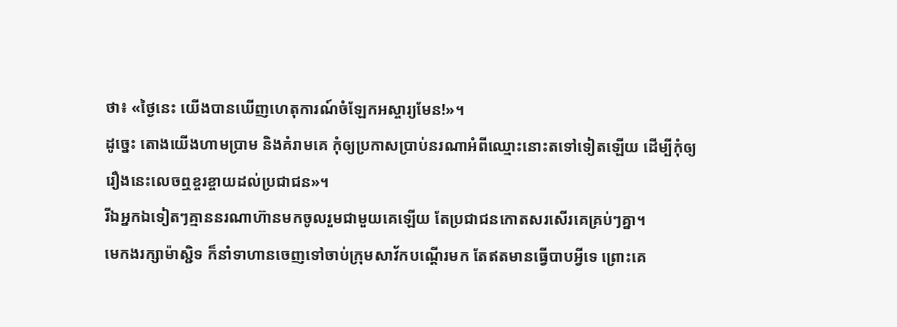ថា៖ «ថ្ងៃនេះ យើងបានឃើញហេតុការណ៍ចំឡែកអស្ចារ្យមែន!»។
ដូច្នេះ តោងយើងហាមប្រាម និងគំរាមគេ កុំឲ្យប្រកាសប្រាប់នរណាអំពីឈ្មោះនោះតទៅទៀតឡើយ ដើម្បីកុំឲ្យរឿងនេះលេចឮខ្ចរខ្ចាយដល់ប្រជាជន»។
រីឯអ្នកឯទៀតៗគ្មាននរណាហ៊ានមកចូលរួមជាមួយគេឡើយ តែប្រជាជនកោតសរសើរគេគ្រប់ៗគ្នា។
មេកងរក្សាម៉ាស្ជិទ ក៏នាំទាហានចេញទៅចាប់ក្រុមសាវ័កបណ្ដើរមក តែឥតមានធ្វើបាបអ្វីទេ ព្រោះគេ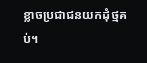ខ្លាចប្រជាជនយកដុំថ្មគប់។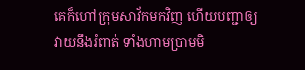គេក៏ហៅក្រុមសាវ័កមកវិញ ហើយបញ្ជាឲ្យវាយនឹងរំពាត់ ទាំងហាមប្រាមមិ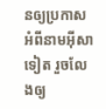នឲ្យប្រកាសអំពីនាមអ៊ីសាទៀត រួចលែងឲ្យ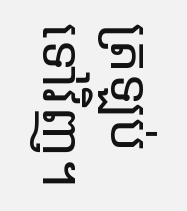ត្រឡប់ទៅវិញ។